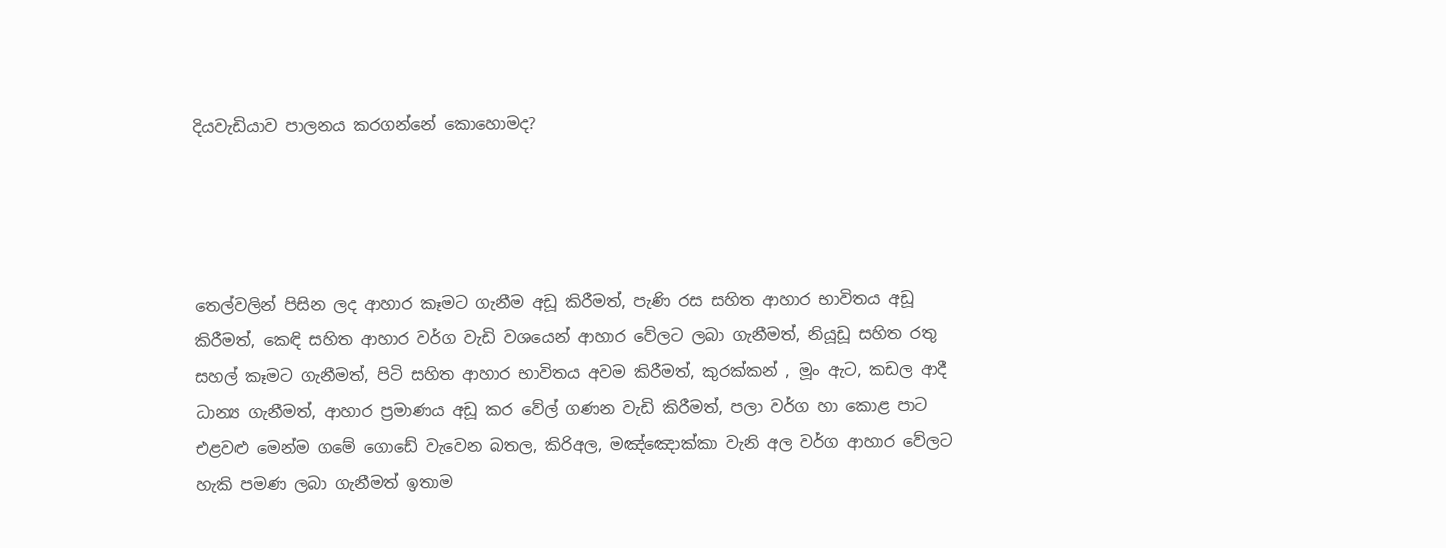දියවැඩියාව පාලනය කරගන්නේ කොහොමද?




තෙල්වලින් පිසින ලද ආහාර කෑමට ගැනීම අඩූ කිරීමත්, පැණි රස සහිත ආහාර භාවිතය අඩූ කිරීමත්, කෙඳි සහිත ආහාර වර්ග වැඩි වශයෙන් ආහාර වේලට ලබා ගැනීමත්, නියූඩූ සහිත රතු සහල් කෑමට ගැනීමත්, පිටි සහිත ආහාර භාවිතය අවම කිරීමත්, කුරක්කන් , මූං ඇට, කඩල ආදී ධාන්‍ය ගැනීමත්, ආහාර ප්‍රමාණය අඩූ කර වේල් ගණන වැඩි කිරීමත්, පලා වර්ග හා කොළ පාට එළවළු මෙන්ම ගමේ ගොඩේ වැවෙන බතල, කිරිඅල, මඤ්ඤොක්කා වැනි අල වර්ග ආහාර වේලට හැකි පමණ ලබා ගැනීමත් ඉතාම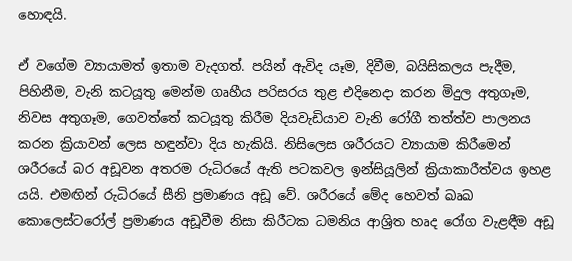හොඳයි.

ඒ වගේම ව්‍යායාමත් ඉතාම වැදගත්. පයින් ඇවිද යෑම, දිවීම, බයිසිකලය පැදීම, පිහිනීම, වැනි කටයූතු මෙන්ම ගෘහීය පරිසරය තුළ එදිනෙදා කරන මිදුල අතුගෑම, නිවස අතුගෑම, ගෙවත්තේ කටයූතු කිරීම දියවැඩියාව වැනි රෝගී තත්ත්ව පාලනය කරන ක්‍රියාවන් ලෙස හඳුන්වා දිය හැකියි. නිසිලෙස ශරීරයට ව්‍යායාම කිරීමෙන් ශරීරයේ බර අඩූවන අතරම රුධිරයේ ඇති පටකවල ඉන්සියූලින් ක්‍රියාකාරීත්වය ඉහළ යයි. එමඟින් රුධිරයේ සීනි ප්‍රමාණය අඩූ වේ. ශරීරයේ මේද හෙවත් ඛෘඛ කොලෙස්ටරෝල් ප්‍රමාණය අඩූවීම නිසා කිරීටක ධමනිය ආශ්‍රිත හෘද රෝග වැළඳීම අඩූ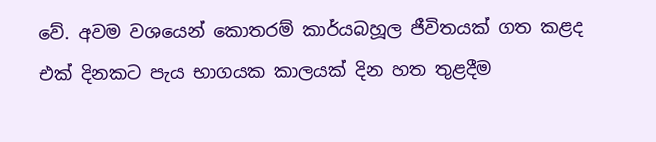වේ. අවම වශයෙන් කොතරම් කාර්යබහූල ජීවිතයක් ගත කළද එක් දිනකට පැය භාගයක කාලයක් දින හත තුළදීම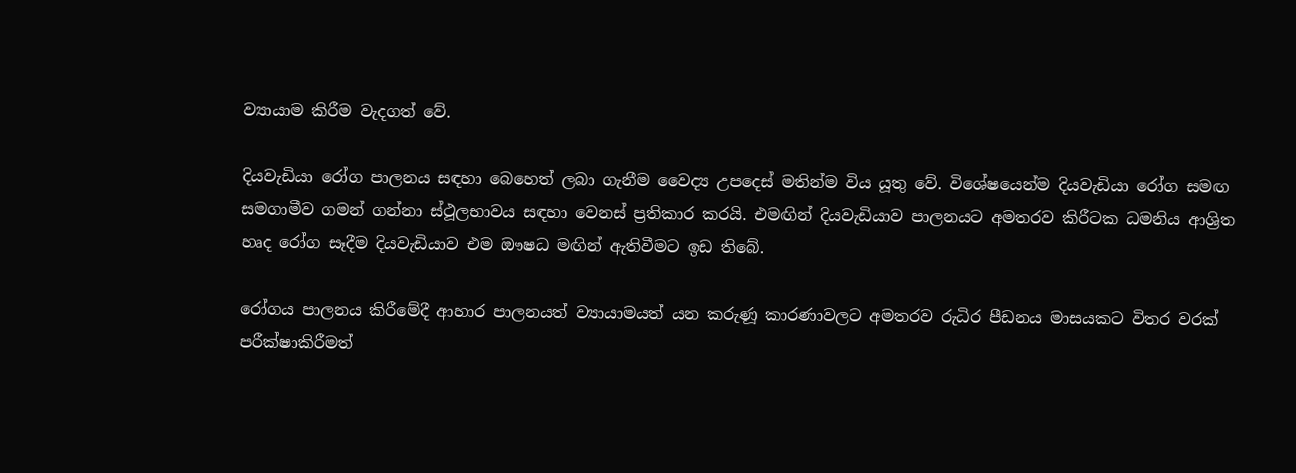ව්‍යායාම කිරීම වැදගත් වේ.

දියවැඩියා රෝග පාලනය සඳහා බෙහෙත් ලබා ගැනීම වෛද්‍ය උපදෙස් මතින්ම විය යූතු වේ. විශේෂයෙන්ම දියවැඩියා රෝග සමඟ සමගාමීව ගමන් ගන්නා ස්ථූලභාවය සඳහා වෙනස් ප්‍රතිකාර කරයි. එමඟින් දියවැඩියාව පාලනයට අමතරව කිරීටක ධමනිය ආශ්‍රිත හෘද රෝග සෑදීම දියවැඩියාව එම ඖෂධ මඟින් ඇතිවීමට ඉඩ තිබේ.

රෝගය පාලනය කිරීමේදී ආහාර පාලනයත් ව්‍යායාමයත් යන කරුණූ කාරණාවලට අමතරව රුධිර පීඩනය මාසයකට විතර වරක් පරීක්ෂාකිරීමත්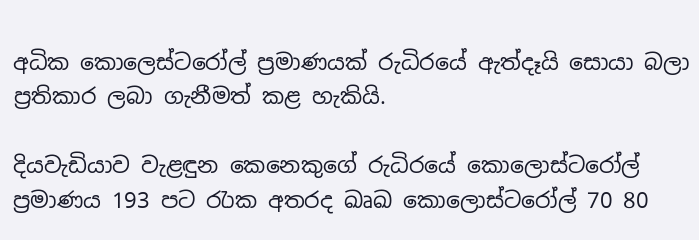අධික කොලෙස්ටරෝල් ප්‍රමාණයක් රුධිරයේ ඇත්දෑයි සොයා බලා ප්‍රතිකාර ලබා ගැනීමත් කළ හැකියි.

දියවැඩියාව වැළඳුන කෙනෙකුගේ රුධිරයේ කොලොස්ටරෝල් ප්‍රමාණය 193 පට රැාක අතරද ඛෘඛ කොලොස්ටරෝල් 70 80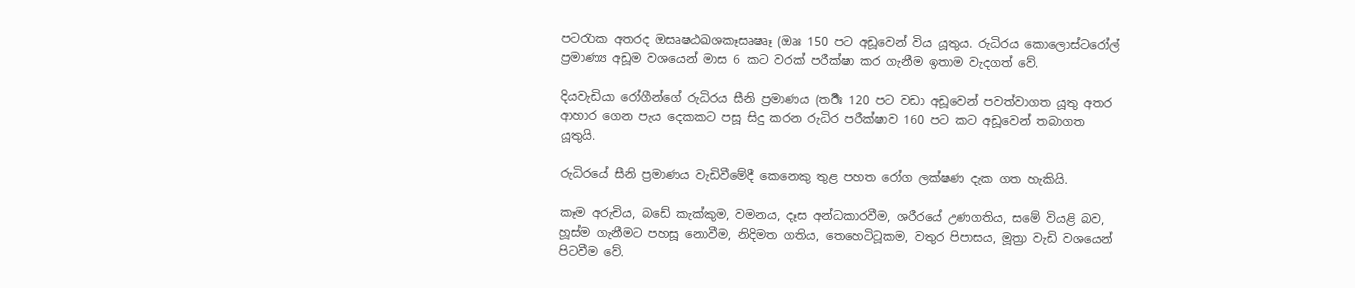පටරැාක අතරද ඔසෘෂඨඛශකෑසෘෂෘෑ (ඔෘඃ 150 පට අඩූවෙන් විය යූතුය. රුධිරය කොලොස්ටරෝල් ප්‍රමාණ්‍ය අඩූම වශයෙන් මාස 6 කට වරක් පරීක්ෂා කර ගැනීම ඉතාම වැදගත් වේ.

දියවැඩියා රෝගීන්ගේ රුධිරය සීනි ප්‍රමාණය (තඊීඃ 120 පට වඩා අඩූවෙන් පවත්වාගත යූතු අතර ආහාර ගෙන පැය දෙකකට පසූ සිදු කරන රුධිර පරීක්ෂාව 160 පට කට අඩූවෙන් තබාගත යූතුයි.

රුධිරයේ සීනි ප්‍රමාණය වැඩිවීමේදී කෙනෙකු තුළ පහත රෝග ලක්ෂණ දැක ගත හැකියි.

කෑම අරුචිය, බඩේ කැක්කුම, වමනය, දෑස අන්ධකාරවීම, ශරීරයේ උණගතිය, සමේ වියළි බව, හූස්ම ගැනීමට පහසූ නොවීම, නිදිමත ගතිය, තෙහෙටිටූකම, වතුර පිපාසය, මූත්‍රා වැඩි වශයෙන් පිටවීම වේ.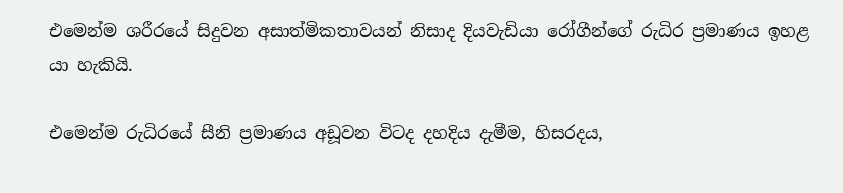එමෙන්ම ශරීරයේ සිදුවන අසාත්මිකතාවයන් නිසාද දියවැඩියා රෝගීන්ගේ රුධිර ප්‍රමාණය ඉහළ යා හැකියි.

එමෙන්ම රුධිරයේ සීනි ප්‍රමාණය අඩූවන විටද දහදිය දැමීම, හිසරදය,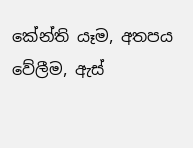කේන්ති යෑම, අතපය වේලීම, ඇස්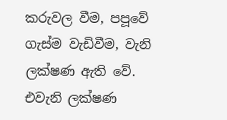කරුවල වීම, පපූවේ ගැස්ම වැඩිවීම, වැනි ලක්ෂණ ඇති වේ. එවැනි ලක්ෂණ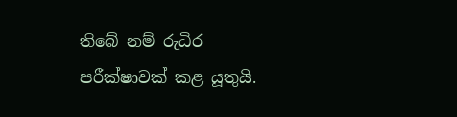තිබේ නම් රුධිර පරීක්ෂාවක් කළ යූතුයි.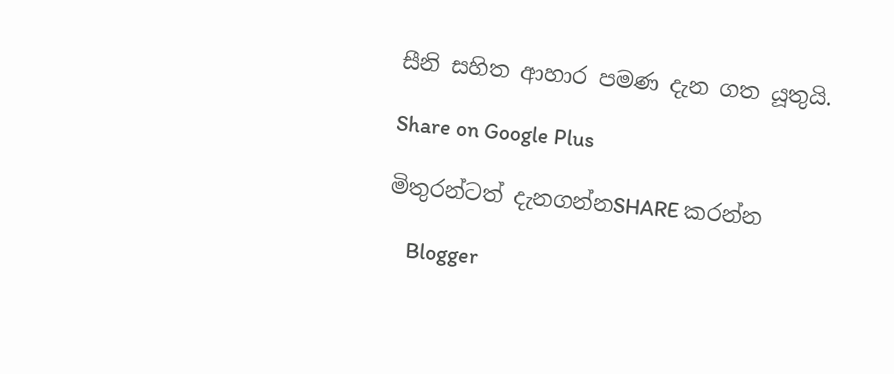සීනි සහිත ආහාර පමණ දැන ගත යූතුයි.

Share on Google Plus

මිතුරන්ටත් දැනගන්නSHARE කරන්න

    Blogger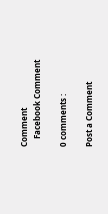Comment
    Facebook Comment

0 comments :

Post a Comment